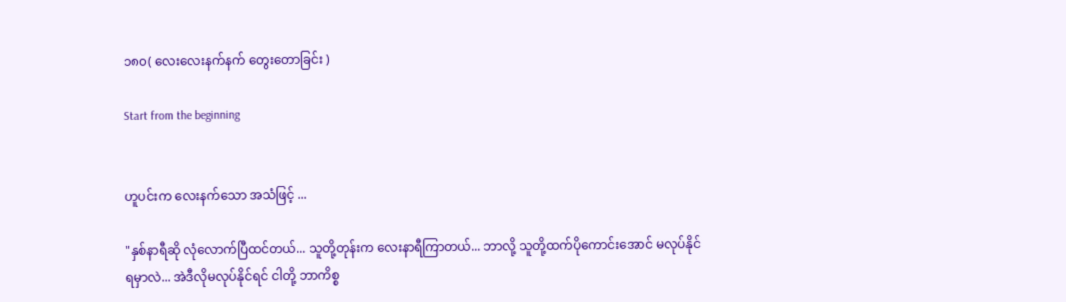၁၈၀( လေးလေးနက်နက် တွေးတောခြင်း )

Start from the beginning


ဟူပင်းက လေးနက်သော အသံဖြင့် ...

"နှစ်နာရီဆို လုံလောက်ပြီထင်တယ်... သူတို့တုန်းက လေးနာရီကြာတယ်... ဘာလို့ သူတို့ထက်ပိုကောင်းအောင် မလုပ်နိုင်ရမှာလဲ... အဲဒီလိုမလုပ်နိုင်ရင် ငါတို့ ဘာကိစ္စ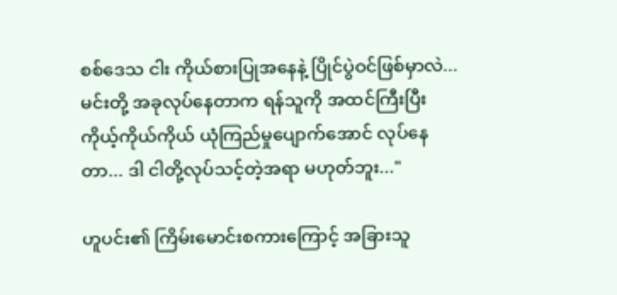စစ်ဒေသ ငါး ကိုယ်စားပြုအနေနဲ့ ပြိုင်ပွဲဝင်ဖြစ်မှာလဲ... မင်းတို့ အခုလုပ်နေတာက ရန်သူကို အထင်ကြီးပြီး ကိုယ့်ကိုယ်ကိုယ် ယုံကြည်မှုပျောက်အောင် လုပ်နေတာ... ဒါ ငါတို့လုပ်သင့်တဲ့အရာ မဟုတ်ဘူး..."

ဟူပင်း၏ ကြိမ်းမောင်းစကားကြောင့် အခြားသူ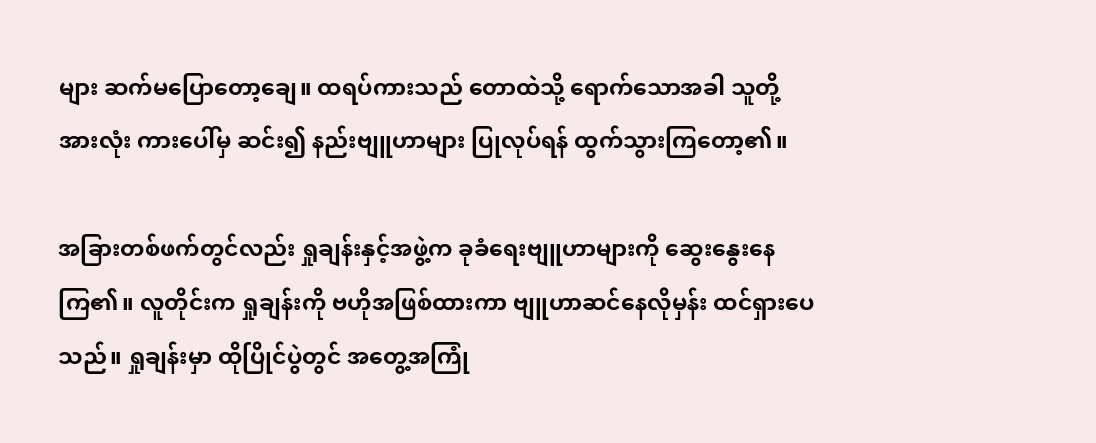များ ဆက်မပြောတော့ချေ။ ထရပ်ကားသည် တောထဲသို့ ရောက်သောအခါ သူတို့အားလုံး ကားပေါ်မှ ဆင်း၍ နည်းဗျူဟာများ ပြုလုပ်ရန် ထွက်သွားကြတော့၏။

အခြားတစ်ဖက်တွင်လည်း ရှုချန်းနှင့်အဖွဲ့က ခုခံရေးဗျူဟာများကို ဆွေးနွေးနေကြ၏။ လူတိုင်းက ရှုချန်းကို ဗဟိုအဖြစ်ထားကာ ဗျူဟာဆင်နေလိုမှန်း ထင်ရှားပေသည်။ ရှုချန်းမှာ ထိုပြိုင်ပွဲတွင် အတွေ့အကြုံ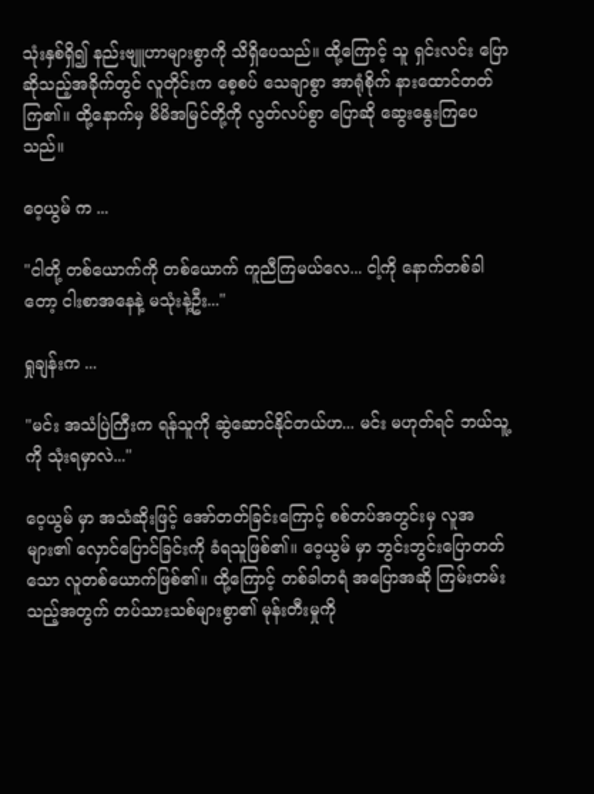သုံးနှစ်ရှိ၍ နည်းဗျူဟာများစွာကို သိရှိပေသည်။ ထို့ကြောင့် သူ ရှင်းလင်း ပြောဆိုသည့်အခိုက်တွင် လူတိုင်းက စေ့စပ် သေချာစွာ အာရုံစိုက် နားထောင်တတ်ကြ၏။ ထို့နောက်မှ မိမိအမြင်တို့ကို လွတ်လပ်စွာ ပြောဆို ဆွေးနွေးကြပေသည်။

ဝေ့ယွမ် က ...

"ငါတို့ တစ်ယောက်ကို တစ်ယောက် ကူညီကြမယ်လေ... ငါ့ကို နောက်တစ်ခါတော့ ငါးစာအနေနဲ့ မသုံးနဲ့ဦး..."

ရှုချန်းက ...

"မင်း အသံပြဲကြီးက ရန်သူကို ဆွဲဆောင်နိုင်တယ်ဟ... မင်း မဟုတ်ရင် ဘယ်သူ့ကို သုံးရမှာလဲ..."

ဝေ့ယွမ် မှာ အသံဆိုးဖြင့် အော်တတ်ခြင်းကြောင့် စစ်တပ်အတွင်းမှ လူအများ၏ လှောင်ပြောင်ခြင်းကို ခံရသူဖြစ်၏။ ဝေ့ယွမ် မှာ ဘွင်းဘွင်းပြောတတ်သော လူတစ်ယောက်ဖြစ်၏။ ထို့ကြောင့် တစ်ခါတရံ အပြောအဆို ကြမ်းတမ်းသည့်အတွက် တပ်သားသစ်များစွာ၏ မုန်းတီးမှုကို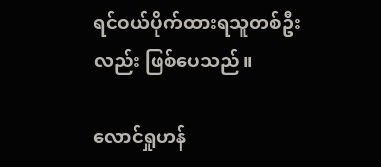ရင်ဝယ်ပိုက်ထားရသူတစ်ဦးလည်း ဖြစ်ပေသည်။

လောင်ရှုဟန်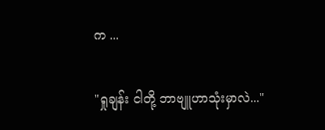က ...

"ရှုချန်း ငါတို့ ဘာဗျူဟာသုံးမှာလဲ..."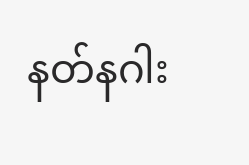နတ်နဂါး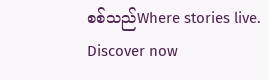စစ်သည်Where stories live. Discover now